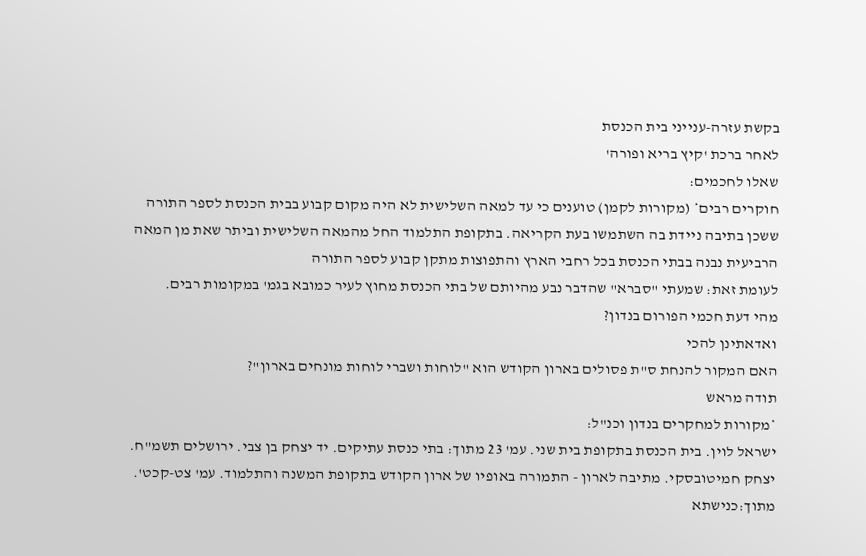בקשת עזרה-ענייני בית הכנסת
לאחר ברכת 'קיץ בריא ופורה'
שאלו לחכמים:
חוקרים רבים* (מקורות לקמן) טוענים כי עד למאה השלישית לא היה מקום קבוע בבית הכנסת לספר התורה ששכן בתיבה ניידת בה השתמשו בעת הקריאה. בתקופת התלמוד החל מהמאה השלישית וביתר שאת מן המאה הרביעית נבנה בבתי הכנסת בכל רחבי הארץ והתפוצות מתקן קבוע לספר התורה
לעומת זאת: שמעתי "סברא" שהדבר נבע מהיותם של בתי הכנסת מחוץ לעיר כמובא בגמ' במקומות רבים.
מהי דעת חכמי הפורום בנדון?
ואדאתינן להכי
האם המקור להנחת ס"ת פסולים בארון הקודש הוא "לוחות ושברי לוחות מונחים בארון"?
תודה מראש
*מקורות למחקרים בנדון וכנ"ל:
ישראל לוין. בית הכנסת בתקופת בית שני. עמ' 23 מתוך: בתי כנסת עתיקים. יד יצחק בן צבי. ירושלים תשמ"ח.
יצחק חמיטובסקי. מתיבה לארון - התמורה באופיו של ארון הקודש בתקופת המשנה והתלמוד. עמ' צט-קכט'. מתוך:כנישתא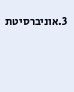3.אוניברסיטת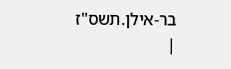בר-אילן.תשס"ז
|